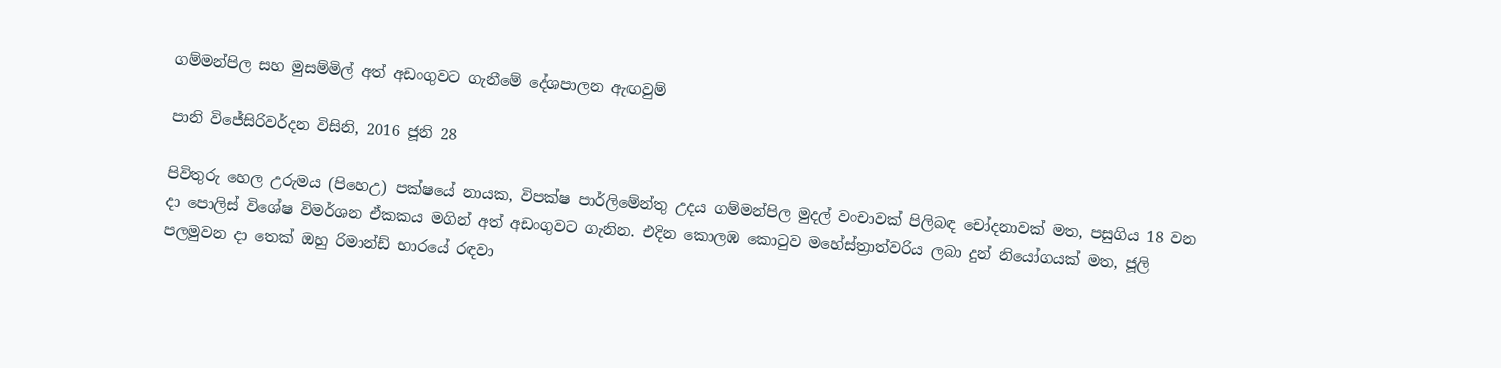ගම්මන්පිල සහ මුසම්මිල් අත් අඩංගුවට ගැනීමේ දේශපාලන ඇඟවුම්

පානි විජේසිරිවර්දන විසිනි, 2016 ජූනි 28

පිවිතුරු හෙල උරුමය (පිහෙඋ) පක්ෂයේ නායක, විපක්ෂ පාර්ලිමේන්තු උදය ගම්මන්පිල මුදල් වංචාවක් පිලිබඳ චෝදනාවක් මත, පසුගිය 18 වන දා පොලිස් විශේෂ විමර්ශන ඒකකය මගින් අත් අඩංගුවට ගැනින. එදින කොලඹ කොටුව මහේස්ත්‍රාත්වරිය ලබා දුන් නියෝගයක් මත, ජූලි පලමුවන දා තෙක් ඔහු රිමාන්ඩ් භාරයේ රඳවා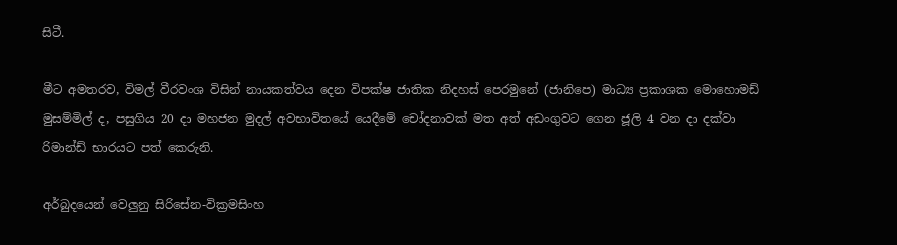සිටී.

මීට අමතරව, විමල් වීරවංශ විසින් නායකත්වය දෙන විපක්ෂ ජාතික නිදහස් පෙරමුනේ (ජානිපෙ) මාධ්‍ය ප්‍රකාශක මොහොමඩ් මුසම්මිල් ද, පසුගිය 20 දා මහජන මුදල් අවභාවිතයේ යෙදීමේ චෝදනාවක් මත අත් අඩංගුවට ගෙන ජූලි 4 වන දා දක්වා රිමාන්ඩ් භාරයට පත් කෙරුනි.

අර්බුදයෙන් වෙලුනු සිරිසේන-වික්‍රමසිංහ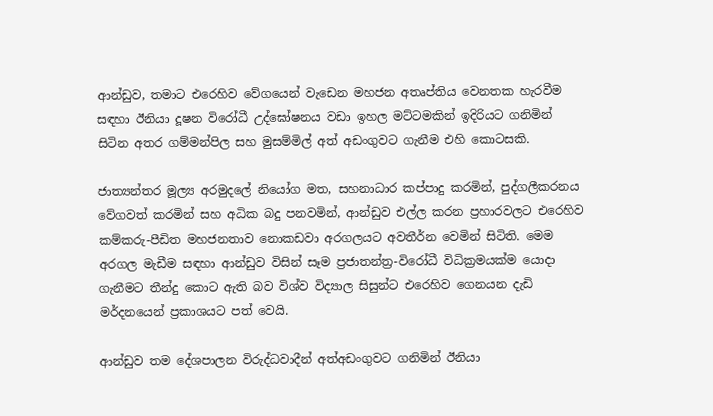ආන්ඩුව, තමාට එරෙහිව වේගයෙන් වැඩෙන මහජන අතෘප්තිය වෙනතක හැරවීම සඳහා ඊනියා දූෂන විරෝධී උද්ඝෝෂනය වඩා ඉහල මට්ටමකින් ඉදිරියට ගනිමින් සිටින අතර ගම්මන්පිල සහ මුසම්මිල් අත් අඩංගුවට ගැනීම එහි කොටසකි.

ජාත්‍යන්තර මූල්‍ය අරමුදලේ නියෝග මත, සහනාධාර කප්පාදු කරමින්, පුද්ගලීකරනය වේගවත් කරමින් සහ අධික බදු පනවමින්, ආන්ඩුව එල්ල කරන ප්‍රහාරවලට එරෙහිව කම්කරු-පීඩිත මහජනතාව නොකඩවා අරගලයට අවතීර්න වෙමින් සිටිති. මෙම අරගල මැඩීම සඳහා ආන්ඩුව විසින් සෑම ප්‍රජාතන්ත්‍ර-විරෝධී විධික්‍රමයක්ම යොදා ගැනීමට තීන්දු කොට ඇති බව විශ්ව විද්‍යාල සිසුන්ට එරෙහිව ගෙනයන දැඩි මර්දනයෙන් ප්‍රකාශයට පත් වෙයි.

ආන්ඩුව තම දේශපාලන විරුද්ධවාදීන් අත්අඩංගුවට ගනිමින් ඊනියා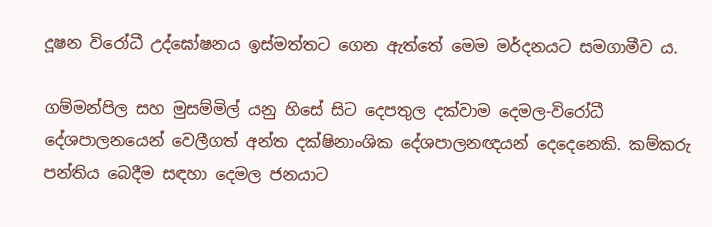දූෂන විරෝධී උද්ඝෝෂනය ඉස්මත්තට ගෙන ඇත්තේ මෙම මර්දනයට සමගාමීව ය.

ගම්මන්පිල සහ මුසම්මිල් යනු හිසේ සිට දෙපතුල දක්වාම දෙමල-විරෝධී දේශපාලනයෙන් වෙලීගත් අන්ත දක්ෂිනාංශික දේශපාලනඥයන් දෙදෙනෙකි. කම්කරු පන්තිය බෙදීම සඳහා දෙමල ජනයාට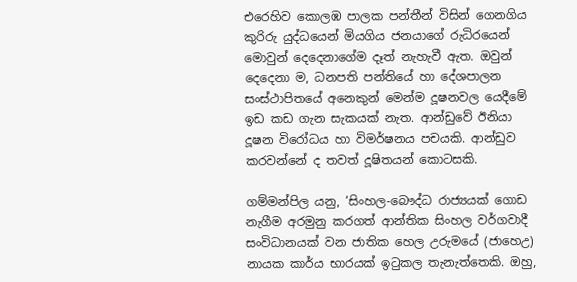එරෙහිව කොලඹ පාලක පන්තීන් විසින් ගෙනගිය කුරිරු යුද්ධයෙන් මියගිය ජනයාගේ රුධිරයෙන් මොවුන් දෙදෙනාගේම දෑත් නැහැවී ඇත. ඔවුන් දෙදෙනා ම, ධනපති පන්තියේ හා දේශපාලන සංස්ථාපිතයේ අනෙකුන් මෙන්ම දූෂනවල යෙදීමේ ඉඩ කඩ ගැන සැකයක් නැත. ආන්ඩුවේ ඊනියා දූෂන විරෝධය හා විමර්ෂනය පචයකි. ආන්ඩුව කරවන්නේ ද තවත් දූෂිතයන් කොටසකි.

ගම්මන්පිල යනු, ‘සිංහල-බෞද්ධ රාජ්‍යයක් ගොඩ නැගීම අරමුනු කරගත් ආන්තික සිංහල වර්ගවාදී සංවිධානයක් වන ජාතික හෙල උරුමයේ (ජාහෙඋ) නායක කාර්ය භාරයක් ඉටුකල තැනැත්තෙකි. ඔහු,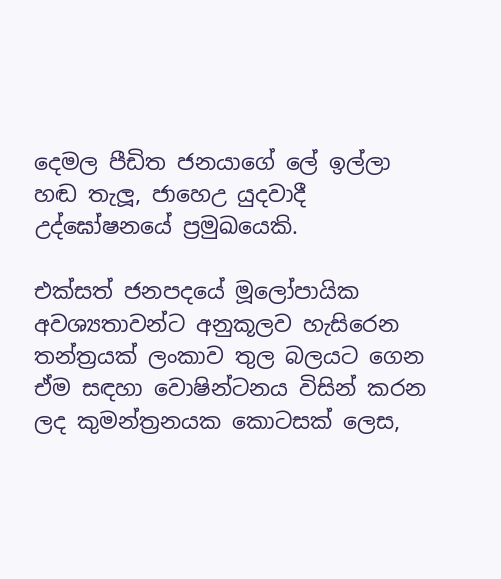දෙමල පීඩිත ජනයාගේ ලේ ඉල්ලා හඬ තැලූ, ජාහෙඋ යුදවාදී උද්ඝෝෂනයේ ප්‍රමුඛයෙකි.

එක්සත් ජනපදයේ මූලෝපායික අවශ්‍යතාවන්ට අනුකූලව හැසිරෙන තන්ත්‍රයක් ලංකාව තුල බලයට ගෙන ඒම සඳහා වොෂින්ටනය විසින් කරන ලද කුමන්ත්‍රනයක කොටසක් ලෙස,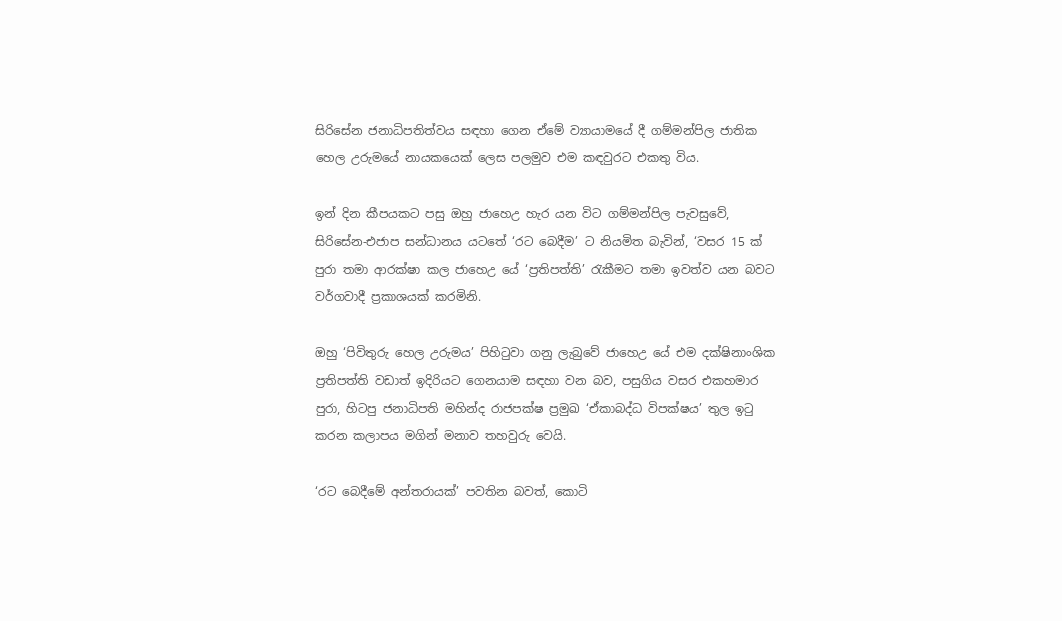සිරිසේන ජනාධිපතිත්වය සඳහා ගෙන ඒමේ ව්‍යායාමයේ දී ගම්මන්පිල ජාතික හෙල උරුමයේ නායකයෙක් ලෙස පලමුව එම කඳවුරට එකතු විය.

ඉන් දින කීපයකට පසු ඔහු ජාහෙඋ හැර යන විට ගම්මන්පිල පැවසුවේ, සිරිසේන-එජාප සන්ධානය යටතේ ‘රට බෙදීම’ ට නියමිත බැවින්, ‘වසර 15 ක් පුරා තමා ආරක්ෂා කල ජාහෙඋ යේ ‘ප්‍රතිපත්ති’ රැකීමට තමා ඉවත්ව යන බවට වර්ගවාදී ප්‍රකාශයක් කරමිනි.

ඔහු ‘පිවිතුරු හෙල උරුමය’ පිහිටුවා ගනු ලැබුවේ ජාහෙඋ යේ එම දක්ෂිනාංශික ප්‍රතිපත්ති වඩාත් ඉදිරියට ගෙනයාම සඳහා වන බව, පසුගිය වසර එකහමාර පුරා, හිටපු ජනාධිපති මහින්ද රාජපක්ෂ ප්‍රමුඛ ‘ඒකාබද්ධ විපක්ෂය’ තුල ඉටු කරන කලාපය මගින් මනාව තහවුරු වෙයි.

‘රට බෙදීමේ අන්තරායක්’ පවතින බවත්, කොටි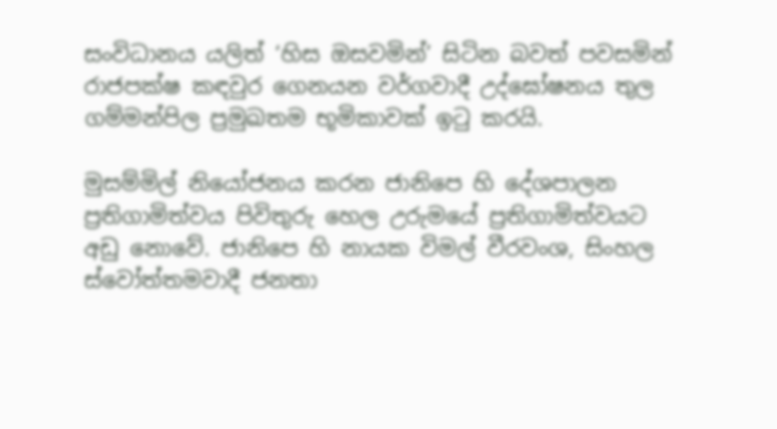සංවිධානය යලිත් ‘හිස ඔසවමින්’ සිටින බවත් පවසමින් රාජපක්ෂ කඳවුර ගෙනයන වර්ගවාදී උද්ඝෝෂනය තුල ගම්මන්පිල ප්‍රමුඛතම භූමිකාවක් ඉටු කරයි.

මුසම්මිල් නියෝජනය කරන ජානිපෙ හි දේශපාලන ප්‍රතිගාමිත්වය පිවිතුරු හෙල උරුමයේ ප්‍රතිගාමිත්වයට අඩු නොවේ. ජානිපෙ හි නායක විමල් වීරවංශ, සිංහල ස්වෝත්තමවාදී ජනතා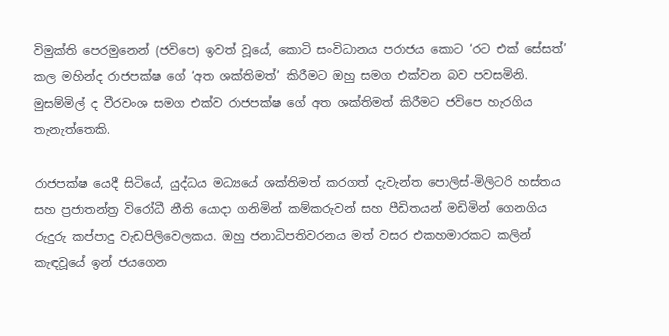විමුක්ති පෙරමුනෙන් (ජවිපෙ) ඉවත් වූයේ, කොටි සංවිධානය පරාජය කොට ‘රට එක් සේසත්’ කල මහින්ද රාජපක්ෂ ගේ ‘අත ශක්තිමත්’ කිරීමට ඔහු සමග එක්වන බව පවසමිනි. මුසම්මිල් ද වීරවංශ සමග එක්ව රාජපක්ෂ ගේ අත ශක්තිමත් කිරීමට ජවිපෙ හැරගිය තැනැත්තෙකි.

රාජපක්ෂ යෙදී සිටියේ, යුද්ධය මධ්‍යයේ ශක්තිමත් කරගත් දැවැන්ත පොලිස්-මිලිටරි හස්තය සහ ප්‍රජාතන්ත්‍ර විරෝධී නීති යොදා ගනිමින් කම්කරුවන් සහ පීඩිතයන් මඩිමින් ගෙනගිය රුදුරු කප්පාදු වැඩපිලිවෙලකය. ඔහු ජනාධිපතිවරනය මත් වසර එකහමාරකට කලින් කැඳවූයේ ඉන් ජයගෙන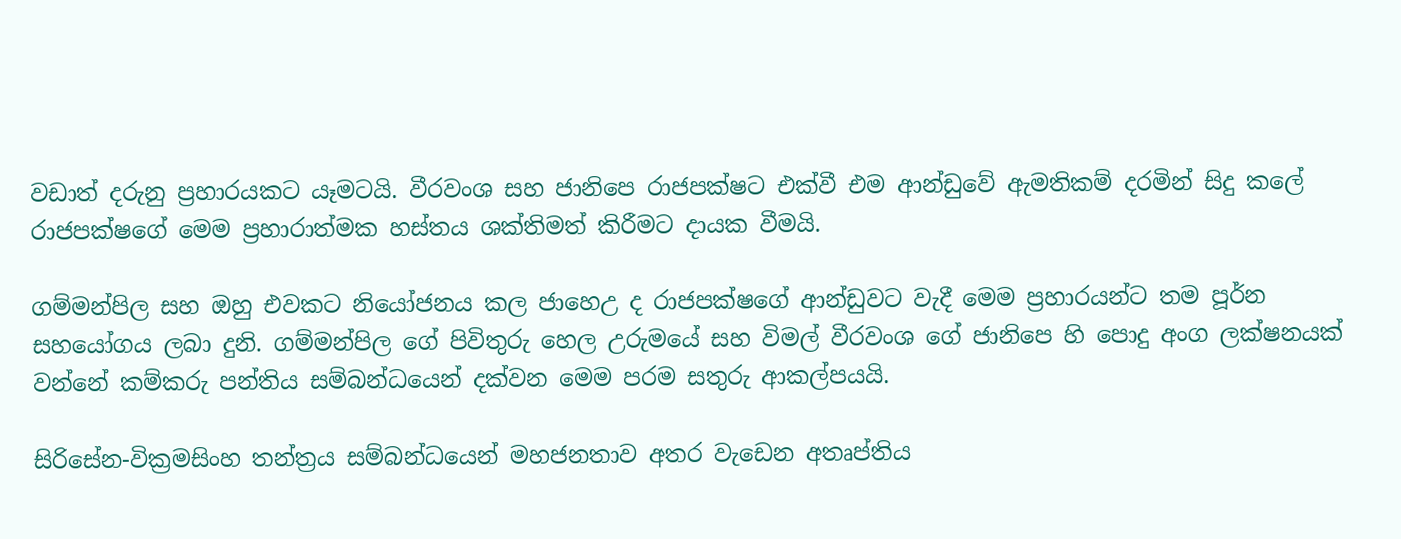වඩාත් දරුනු ප්‍රහාරයකට යෑමටයි. වීරවංශ සහ ජානිපෙ රාජපක්ෂට එක්වී එම ආන්ඩුවේ ඇමතිකම් දරමින් සිදු කලේ රාජපක්ෂගේ මෙම ප්‍රහාරාත්මක හස්තය ශක්තිමත් කිරීමට දායක වීමයි.

ගම්මන්පිල සහ ඔහු එවකට නියෝජනය කල ජාහෙඋ ද රාජපක්ෂගේ ආන්ඩුවට වැදී මෙම ප්‍රහාරයන්ට තම පූර්න සහයෝගය ලබා දුනි. ගම්මන්පිල ගේ පිවිතුරු හෙල උරුමයේ සහ විමල් වීරවංශ ගේ ජානිපෙ හි පොදු අංග ලක්ෂනයක් වන්නේ කම්කරු පන්තිය සම්බන්ධයෙන් දක්වන මෙම පරම සතුරු ආකල්පයයි.

සිරිසේන-වික්‍රමසිංහ තන්ත්‍රය සම්බන්ධයෙන් මහජනතාව අතර වැඩෙන අතෘප්තිය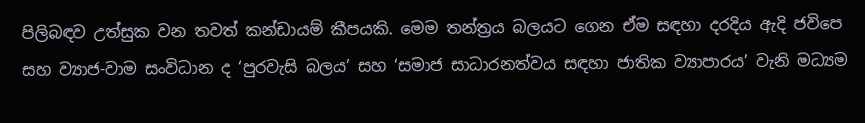පිලිබඳව උත්සුක වන තවත් කන්ඩායම් කීපයකි. මෙම තන්ත්‍රය බලයට ගෙන ඒම සඳහා දරදිය ඇදි ජවිපෙ සහ ව්‍යාජ-වාම සංවිධාන ද ‘පුරවැසි බලය’ සහ ‘සමාජ සාධාරනත්වය සඳහා ජාතික ව්‍යාපාරය’ වැනි මධ්‍යම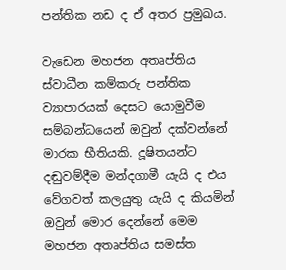පන්තික නඩ ද ඒ අතර ප්‍රමුඛය.

වැඩෙන මහජන අතෘප්තිය ස්වාධීන කම්කරු පන්තික ව්‍යාපාරයක් දෙසට යොමුවීම සම්බන්ධයෙන් ඔවුන් දක්වන්නේ මාරක භීතියකි. දූෂිතයන්ට දඬුවම්දීම මන්දගාමී යැයි ද එය වේගවත් කලයුතු යැයි ද කියමින් ඔවුන් මොර දෙන්නේ මෙම මහජන අතෘප්තිය සමස්ත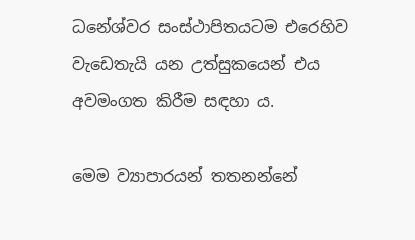ධනේශ්වර සංස්ථාපිතයටම එරෙහිව වැඩෙතැයි යන උත්සුකයෙන් එය අවමංගත කිරීම සඳහා ය.

මෙම ව්‍යාපාරයන් තතනන්නේ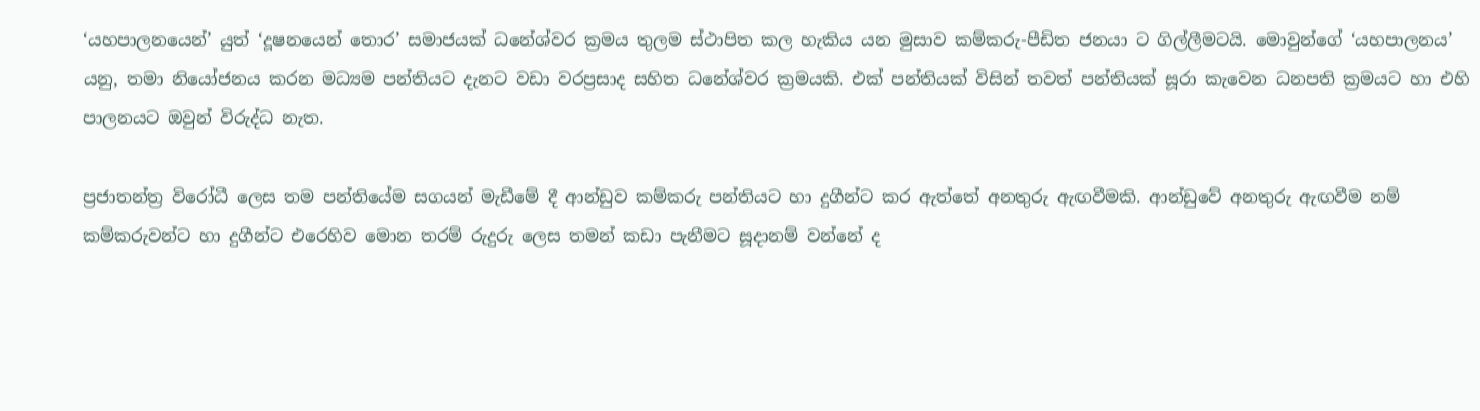‘යහපාලනයෙන්’ යුත් ‘දූෂනයෙන් තොර’ සමාජයක් ධනේශ්වර ක්‍රමය තුලම ස්ථාපිත කල හැකිය යන මුසාව කම්කරු-පීඩිත ජනයා ට ගිල්ලීමටයි. මොවුන්ගේ ‘යහපාලනය’ යනු, තමා නියෝජනය කරන මධ්‍යම පන්තියට දැනට වඩා වරප්‍රසාද සහිත ධනේශ්වර ක්‍රමයකි. එක් පන්තියක් විසින් තවත් පන්තියක් සූරා කැවෙන ධනපති ක්‍රමයට හා එහි පාලනයට ඔවුන් විරුද්ධ නැත.

ප්‍රජාතන්ත්‍ර විරෝධී ලෙස තම පන්තියේම සගයන් මැඩීමේ දී ආන්ඩුව කම්කරු පන්තියට හා දුගීන්ට කර ඇත්තේ අනතුරු ඇඟවීමකි. ආන්ඩුවේ අනතුරු ඇඟවීම නම් කම්කරුවන්ට හා දුගීන්ට එරෙහිව මොන තරම් රුදුරු ලෙස තමන් කඩා පැනීමට සූදානම් වන්නේ ද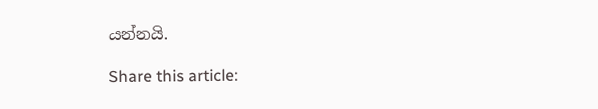යන්නයි.

Share this article: